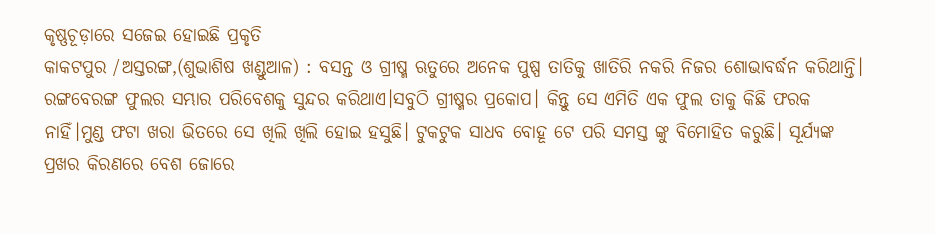କୃଷ୍ଣଚୂଡ଼ାରେ ସଜେଇ ହୋଇଛି ପ୍ରକୃତି
କାକଟପୁର /ଅସ୍ତରଙ୍ଗ,(ଶୁଭାଶିଷ ଖଣ୍ଡୁଆଳ) : ବସନ୍ତ ଓ ଗ୍ରୀଷ୍ମ ଋତୁରେ ଅନେକ ପୁଷ୍ପ ତାତିକୁ ଖାତିରି ନକରି ନିଜର ଶୋଭାବର୍ଦ୍ଧନ କରିଥାନ୍ତି। ରଙ୍ଗବେରଙ୍ଗ ଫୁଲର ସମ୍ଭାର ପରିବେଶକୁ ସୁନ୍ଦର କରିଥାଏ।ସବୁଠି ଗ୍ରୀଷ୍ମର ପ୍ରକୋପ। କିନ୍ତୁ ସେ ଏମିତି ଏକ ଫୁଲ ତାକୁ କିଛି ଫରକ ନାହିଁ।ମୁଣ୍ଡ ଫଟା ଖରା ଭିତରେ ସେ ଖିଲି ଖିଲି ହୋଇ ହସୁଛି। ଟୁକଟୁକ ସାଧବ ବୋହୂ ଟେ ପରି ସମସ୍ତ ଙ୍କୁ ବିମୋହିତ କରୁଛି। ସୂର୍ଯ୍ୟଙ୍କ ପ୍ରଖର କିରଣରେ ବେଶ ଜୋରେ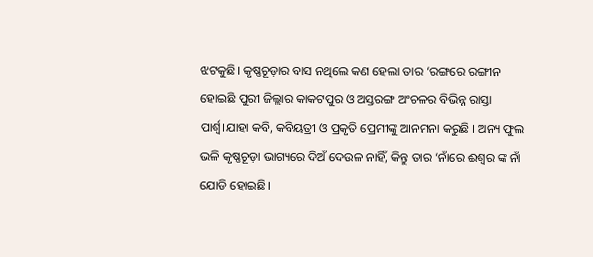ଝଟକୁଛି। କୃଷ୍ଣଚୂଡ଼ାର ବାସ ନଥିଲେ କଣ ହେଲା ତାର ‘ରଙ୍ଗରେ ରଙ୍ଗୀନ ହୋଇଛି ପୁରୀ ଜିଲ୍ଲାର କାକଟପୁର ଓ ଅସ୍ତରଙ୍ଗ ଅଂଚଳର ବିଭିନ୍ନ ରାସ୍ତା ପାର୍ଶ୍ୱ।ଯାହା କବି, କବିୟତ୍ରୀ ଓ ପ୍ରକୃତି ପ୍ରେମୀଙ୍କୁ ଆନମନା କରୁଛି । ଅନ୍ୟ ଫୁଲ ଭଳି କୃଷ୍ଣଚୂଡ଼ା ଭାଗ୍ୟରେ ଦିଅଁ ଦେଉଳ ନାହିଁ, କିନ୍ତୁ ତାର ‘ନାଁରେ ଈଶ୍ୱର ଙ୍କ ନାଁ ଯୋଡି ହୋଇଛି।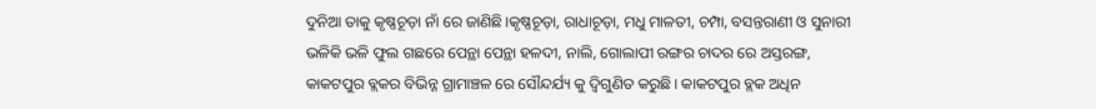ଦୁନିଆ ତାକୁ କୃଷ୍ଣଚୂଡ଼ା ନାଁ ରେ ଜାଣିଛି।କୃଷ୍ଣଚୂଡ଼ା, ରାଧାଚୂଡ଼ା, ମଧୁ ମାଳତୀ, ଚମ୍ପା, ବସନ୍ତରାଣୀ ଓ ସୁନାରୀ ଭଳିକି ଭଳି ଫୁଲ ଗଛରେ ପେନ୍ଥା ପେନ୍ଥା ହଳଦୀ, ନାଲି, ଗୋଲାପୀ ରଙ୍ଗର ଚାଦର ରେ ଅସ୍ତରଙ୍ଗ, କାକଟପୁର ବ୍ଲକର ବିଭିନ୍ନ ଗ୍ରାମାଞ୍ଚଳ ରେ ସୌନ୍ଦର୍ଯ୍ୟ କୁ ଦ୍ବିଗୁଣିତ କରୁଛି। କାକଟପୁର ବ୍ଲକ ଅଧିନ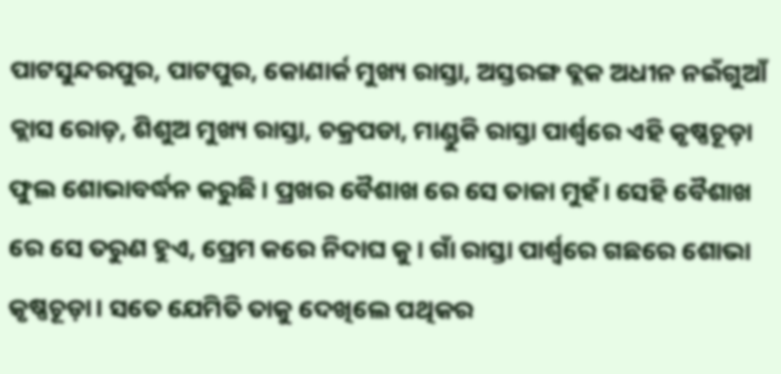ପାଟସୁନ୍ଦରପୁର, ପାଟପୁର, କୋଣାର୍କ ମୁଖ୍ୟ ରାସ୍ତା, ଅସ୍ତରଙ୍ଗ ବ୍ଲକ ଅଧୀନ ନଇଁଗୁଆଁ କ୍ଲାସ ରୋଡ଼, ଶିଶୁଅ ମୁଖ୍ୟ ରାସ୍ତା, ଚକ୍ରପଡା, ମାଣ୍ଡୁକି ରାସ୍ତା ପାର୍ଶ୍ୱରେ ଏହି କୃଷ୍ଣଚୂଡ଼ା ଫୁଲ ଶୋଭାବର୍ଦ୍ଧନ କରୁଛି। ପ୍ରଖର ବୈଶାଖ ରେ ସେ ତାଜା ମୁହଁ। ସେହି ବୈଶାଖ ରେ ସେ ତରୁଣ ହୁଏ, ପ୍ରେମ କରେ ନିଦାଘ କୁ। ଗାଁ ରାସ୍ତା ପାର୍ଶ୍ୱରେ ଗଛରେ ଶୋଭା କୃଷ୍ଣଚୂଡ଼ା। ସତେ ଯେମିତି ତାକୁ ଦେଖିଲେ ପଥିକର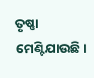ତୃଷ୍ଣା ମେଣ୍ଟିଯାଉଛି।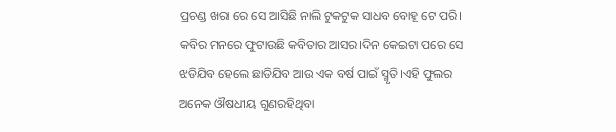ପ୍ରଚଣ୍ଡ ଖରା ରେ ସେ ଆସିଛି ନାଲି ଟୁକଟୁକ ସାଧବ ବୋହୂ ଟେ ପରି। କବିର ମନରେ ଫୁଟାଉଛି କବିତାର ଆସର।ଦିନ କେଇଟା ପରେ ସେ ଝଡିଯିବ ହେଲେ ଛାଡିଯିବ ଆଉ ଏକ ବର୍ଷ ପାଇଁ ସ୍ମୃତି।ଏହି ଫୁଲର ଅନେକ ଔଷଧୀୟ ଗୁଣରହିଥିବା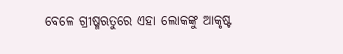ବେଳେ ଗ୍ରୀଷ୍ମଋତୁରେ ଏହା ଲୋକଙ୍କୁ ଆକୃଷ୍ଟ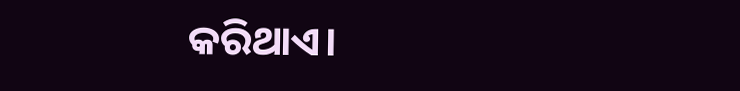କରିଥାଏ।